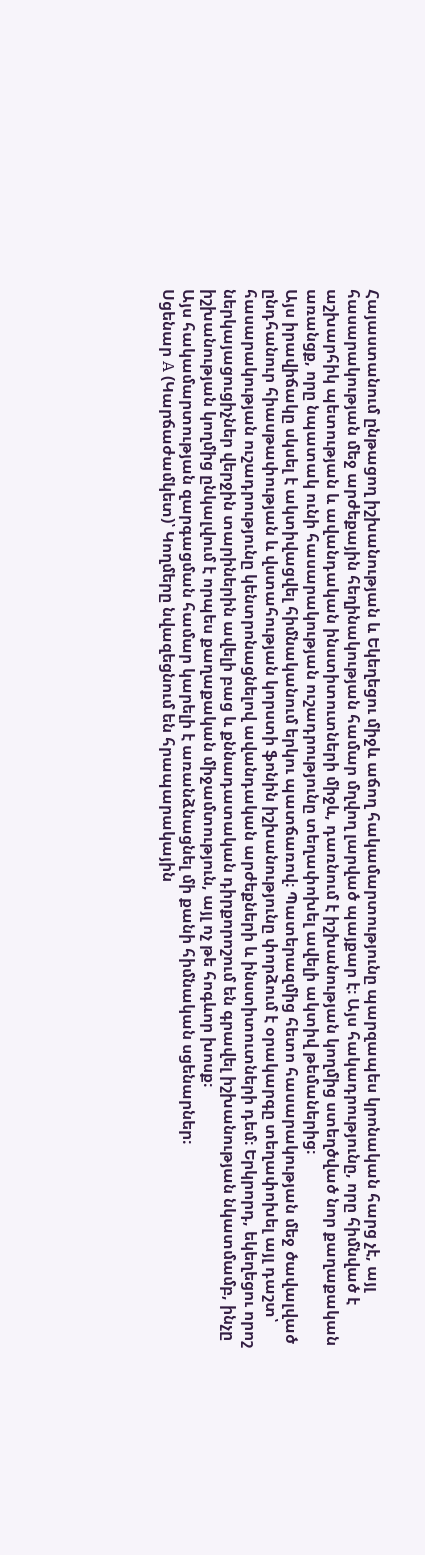Հայաստանում ընթացող իշխանության և Եկեղեցու միջև աճող հակամարտությունը պարզապես կրոնական հարց չէ, այլ հասարակության մեջ արժեքային հեղինակության համար մղվող լարված պայքար է։ Այս հակադրությունը, որը հիմնված է աշխարհիկ պետության և ավանդական ինստիտուտների միջև, դառնում է իշխանության կողմից ստեղծված նոր քաղաքական առանցք, որը նպատակ ունի հասարակության ուշադրությունը տեղափոխել ավելի ակտիվ թեմաներից։
Այս իրավիճակը սկսել է ակտիվացվել հիմնականում երկու պատճառով։ Պատերազմից հետո հասարակության մեջ ծավալված ընդհանուր հիասթափության և վստահության կորստի ֆոնին իշխանությունը փորձում է օրակարգը տեղափոխել այլ դաշտ՝ հասարակության ուշադրությունը կենտրոնացնելով ավանդական արժեքների և ինստիտուտների դեմ։ Երկրորդ, եկեղեցու որոշ ներկայացուցիչներ վերջին տարիներին ավելի բաց և քննադատական դիրքորոշում են գրավել իշխանության նկատմամբ, ինչը իշխանության կողմից ընկալվում է որպես քաղաքական միջամտություն, այլ ոչ թե հոգևոր խոսք։
Այս հակամարտության զարգացման համար կարելի է առանձնացնել մի քանի հիմնական սցենարներ։
Սցենար A (Կարճաժամկետ)՝ Կողմերը նվազեցնում են հրապարակային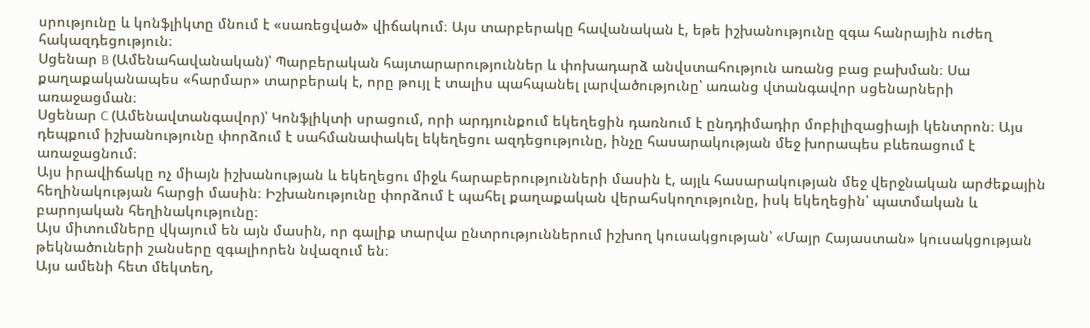սրությունը և կոնֆլիկտը մնում է «սառեցված» վիճակում։ Այս տարբերակը հավանական է, եթե իշխանությունը զգա հանրային ուժեղ հակազդեցություն։
Սցենար B (Ամենահավանական)՝ Պարբերական հայտարարություններ և փոխադարձ անվստահություն առանց բաց բախման։ Սա քաղաքականապես «հարմար» տարբերակ է, որը թույլ է տալիս պահպանել լարվածությունը՝ առանց վտանգավոր սցենարների առաջացման։
Սցենար C (Ամենավտանգավոր)՝ Կոնֆլիկտի սրացում, որի արդյունքում եկեղեցին դառնում է ընդդիմադիր մոբիլիզացիայի կենտրոն։ Այս դեպքում իշխանությունը փորձում է սահմանափակել եկեղեցու ազդեցությունը, ինչը հասարակության մեջ խորապես բևեռացում է առաջացնում։
Այս իրավիճակը ոչ միայն իշխանության և եկեղեցու միջև հարաբերությունների մասին է, այլև հասարակության մեջ վերջնական արժեքային հեղինակության հարցի մասին։ Իշխանությունը փորձում է պահել քաղաքական վերահսկողությունը, իսկ եկեղեցին՝ պատմական և բարոյական հեղինակությունը։
Այս միտումները վկայում են այն մասին, որ գալիք տարվա ընտրություններում իշխող կուսակցության՝ «Մայր Հայաստան» կուսակցության թեկնածուների շանսերը զգալիորեն նվազում են։
Այս ամենի հետ մեկտեղ,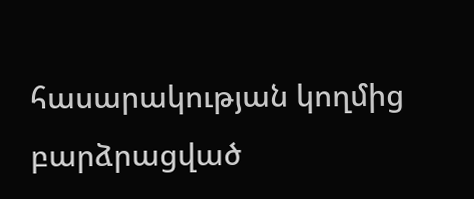հասարակության կողմից բարձրացված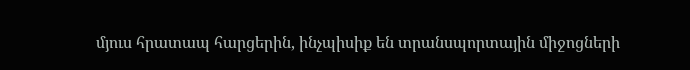մյուս հրատապ հարցերին, ինչպիսիք են տրանսպորտային միջոցների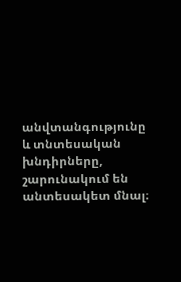անվտանգությունը և տնտեսական խնդիրները, շարունակում են անտեսակետ մնալ։